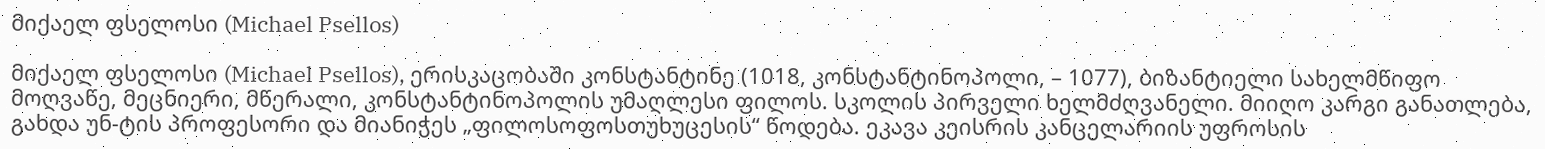მიქაელ ფსელოსი (Michael Psellos)

მიქაელ ფსელოსი (Michael Psellos), ერისკაცობაში კონსტანტინე (1018, კონსტანტინოპოლი, – 1077), ბიზანტიელი სახელმწიფო მოღვაწე, მეცნიერი, მწერალი, კონსტანტინოპოლის უმაღლესი ფილოს. სკოლის პირველი ხელმძღვანელი. მიიღო კარგი განათლება, გახდა უნ-ტის პროფესორი და მიანიჭეს „ფილოსოფოსთუხუცესის“ წოდება. ეკავა კეისრის კანცელარიის უფროსის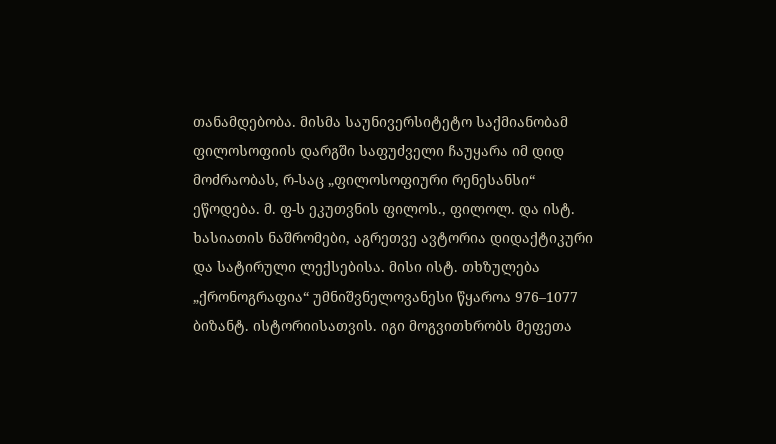თანამდებობა. მისმა საუნივერსიტეტო საქმიანობამ ფილოსოფიის დარგში საფუძველი ჩაუყარა იმ დიდ მოძრაობას, რ-საც „ფილოსოფიური რენესანსი“ ეწოდება. მ. ფ-ს ეკუთვნის ფილოს., ფილოლ. და ისტ. ხასიათის ნაშრომები, აგრეთვე ავტორია დიდაქტიკური და სატირული ლექსებისა. მისი ისტ. თხზულება „ქრონოგრაფია“ უმნიშვნელოვანესი წყაროა 976–1077 ბიზანტ. ისტორიისათვის. იგი მოგვითხრობს მეფეთა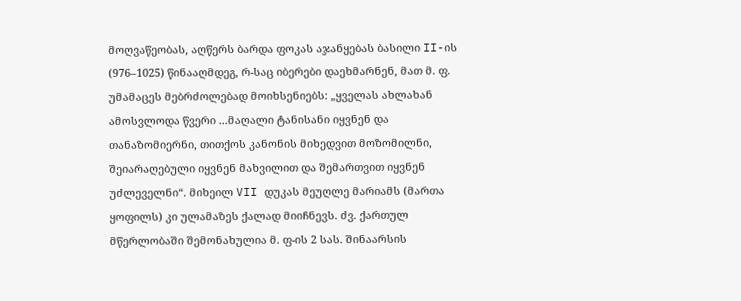მოღვაწეობას, აღწერს ბარდა ფოკას აჯანყებას ბასილი II-ის (976–1025) წინააღმდეგ, რ-საც იბერები დაეხმარნენ, მათ მ. ფ. უმამაცეს მებრძოლებად მოიხსენიებს: „ყველას ახლახან ამოსვლოდა წვერი ...მაღალი ტანისანი იყვნენ და თანაზომიერნი, თითქოს კანონის მიხედვით მოზომილნი, შეიარაღებული იყვნენ მახვილით და შემართვით იყვნენ უძლეველნი“. მიხეილ VII დუკას მეუღლე მარიამს (მართა ყოფილს) კი ულამაზეს ქალად მიიჩნევს. ძვ. ქართულ მწერლობაში შემონახულია მ. ფ-ის 2 სას. შინაარსის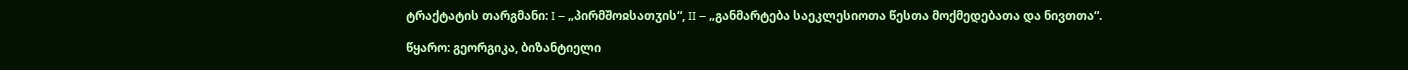ტრაქტატის თარგმანი: I – „პირმშოჲსათჳის“, II – „განმარტება საეკლესიოთა წესთა მოქმედებათა და ნივთთა“.

წყარო: გეორგიკა, ბიზანტიელი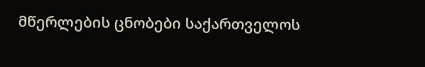მწერლების ცნობები საქართველოს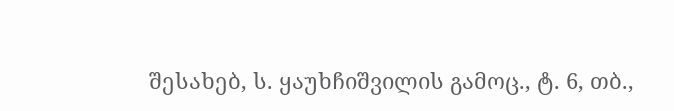შესახებ, ს. ყაუხჩიშვილის გამოც., ტ. 6, თბ.,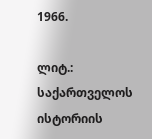1966.

ლიტ.: საქართველოს ისტორიის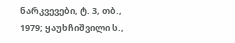ნარკვევები, ტ. 3, თბ., 1979; ყაუხჩიშვილი ს.,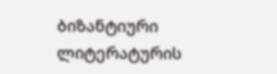ბიზანტიური ლიტერატურის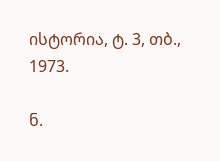ისტორია, ტ. 3, თბ., 1973.

ნ.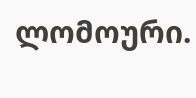ლომოური.